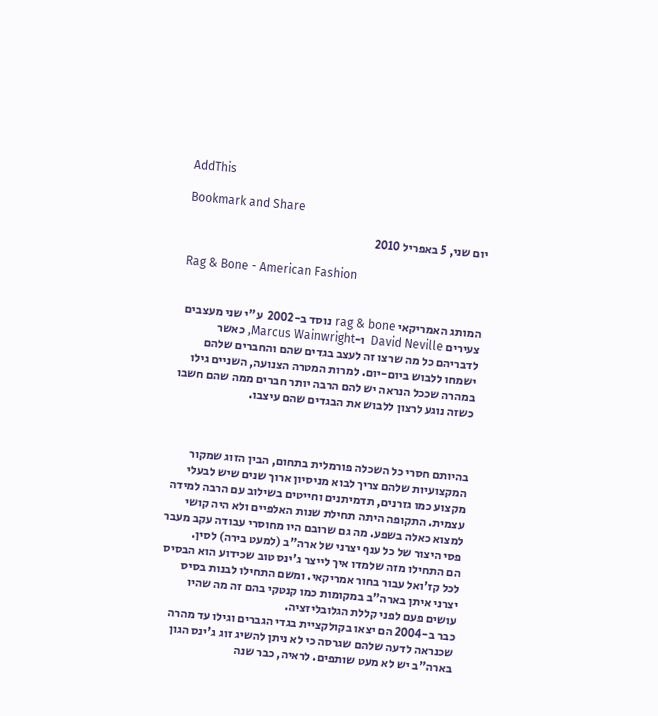AddThis

Bookmark and Share

יום שני, 5 באפריל 2010

Rag & Bone - American Fashion


המותג האמריקאי rag & bone נוסד ב-2002  ע"י שני מעצבים צעירים David Neville  ו-Marcus Wainwright, כאשר לדבריהם כל מה שרצו זה לעצב בגדים שהם והחברים שלהם ישמחו ללבוש ביום-יום. למרות המטרה הצנועה, השניים גילו במהרה שככל הנראה יש להם הרבה יותר חברים ממה שהם חשבו כשזה נוגע לרצון ללבוש את הבגדים שהם עיצבו.



בהיותם חסרי כל השכלה פורמלית בתחום, הבין הזוג שמקור המקצועיות שלהם צריך לבוא מניסיון ארוך שנים שיש לבעלי מקצוע כמו גזרנים, תדמיתנים וחייטים בשילוב עם הרבה למידה עצמית. התקופה היתה תחילת שנות האלפיים ולא היה קושי למצוא כאלה בשפע. מה גם שרובם היו מחוסרי עבודה עקב מעבר פסי היצור של כל ענף יצרני של ארה"ב (למעט בירה) לסין.
הם התחילו מזה שלמדו איך לייצר ג'ינס טוב שכידוע הוא הבסיס לכל קז'ואל עבור בחור אמריקאי. ומשם התחילו לבנות בסיס יצרני איתן בארה"ב במקומות כמו קנטקי בהם זה מה שהיו עושים פעם לפני קללת הגלובליזציה.
כבר ב-2004 הם יצאו בקולקציית בגדי הגברים וגילו עד מהרה שכנראה לדעה שלהם שגרסה כי לא ניתן להשיג זוג ג'ינס הגון בארה"ב יש לא מעט שותפים. לראיה, כבר שנה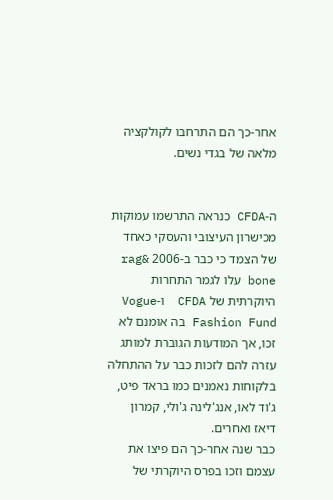אחר-כך הם התרחבו לקולקציה מלאה של בגדי נשים.


ה-CFDA כנראה התרשמו עמוקות מכישרון העיצובי והעסקי כאחד של הצמד כי כבר ב-2006 rag& bone עלו לגמר התחרות היוקרתית של CFDA  ו-Vogue Fashion Fund בה אומנם לא זכו, אך המודעות הגוברת למותג עזרה להם לזכות כבר על ההתחלה בלקוחות נאמנים כמו בראד פיט, ג'וד לאו, אנג'לינה ג'ולי, קמרון דיאז ואחרים.
כבר שנה אחר-כך הם פיצו את עצמם וזכו בפרס היוקרתי של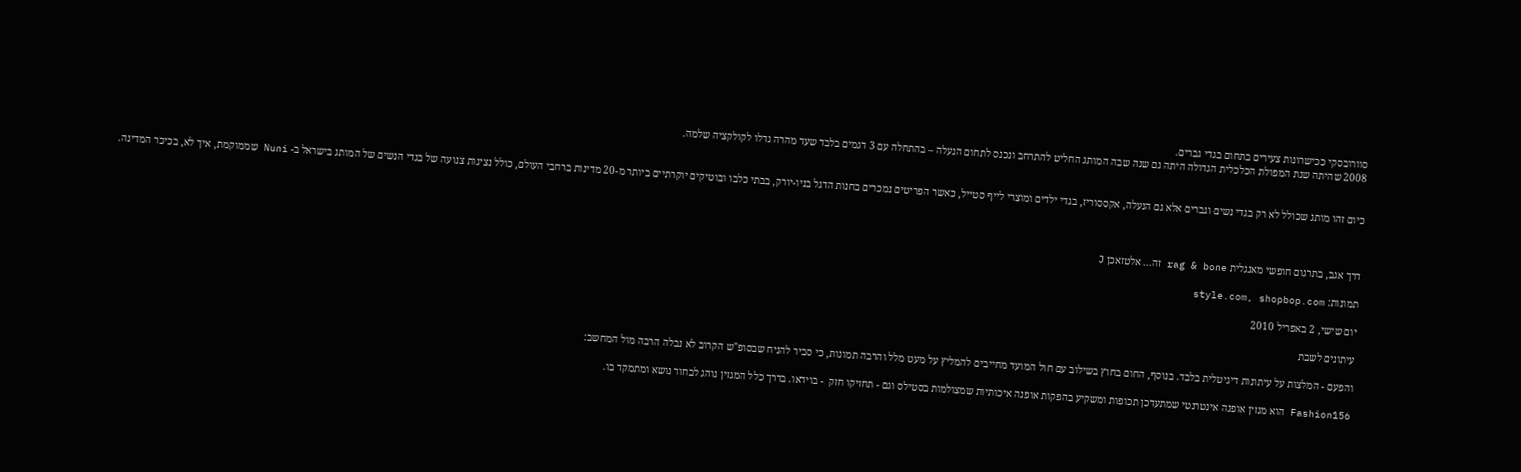סוורובסקי ככישרונות צעירים בתחום בגדי גברים.
2008 שהיתה שנת המפולת הכלכלית הגדולה היתה גם שנה שבה המותג החליט להתרחב ונכנס לתחום הנעלה – בהתחלה עם 3 דגמים בלבד שעד מהרה גדלו לקולקציה שלמה.


כיום זהו מותג שכולל לא רק בגדי נשים וגברים אלא גם הנעלה, אקססוריז, בגדי ילדים ומוצרי לייף סטייל, כאשר הפריטים נמכרים בחנות הדגל בניו-יורק, בבתי כלבו ובוטיקים יוקרתיים ביותר מ-20 מדינות ברחבי העולם, כולל נציגות צנועה של בגדי הנשים של המותג בישראל ב- Nuni שממוקמת, איך לא, בכיכר המדינה.



דרך אגב, בתרגום חופשי מאנגלית rag & bone זה... אלטזאכן J

תמונות: style.com, shopbop.com

יום שישי, 2 באפריל 2010

עיתונים לשבת

והפעם - המלצות על עיתונות דיגיטלית בלבד. בנוסף, החום בחוץ בשילוב עם חול המועד מחייבים להמליץ על מעט מלל והרבה תמונות, כי סביר להניח שבסופ"ש הקרוב לא נבלה הרבה מול המחשב:

Fashion156 הוא מגזין אופנה אינטרנטי שמתעדכן תכופות ומשקיע בהפקות אופנה איכותיות שמצולמות בסטילס וגם - תחזיקו חזק  - בוידאו. בדרך כלל המגזין נוהג לבחור נושא ומתמקד בו.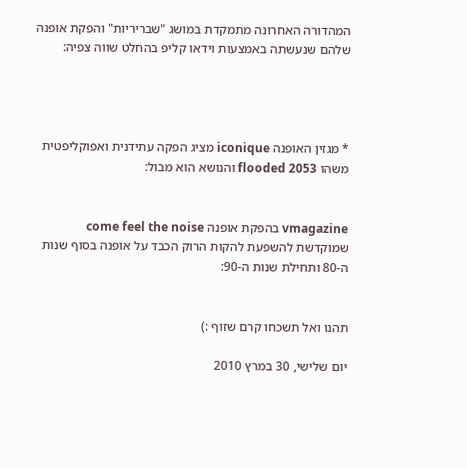המהדורה האחרונה מתמקדת במושג "שבריריות" והפקת אופנה שלהם שנעשתה באמצעות וידאו קליפ בהחלט שווה צפיה:




* מגזין האופנה iconique מציג הפקה עתידנית ואפוקליפטית משהו flooded 2053 והנושא הוא מבול:


vmagazine בהפקת אופנה come feel the noise שמוקדשת להשפעת להקות הרוק הכבד על אופנה בסוף שנות ה-80 ותחילת שנות ה-90:


תהנו ואל תשכחו קרם שזוף :)

יום שלישי, 30 במרץ 2010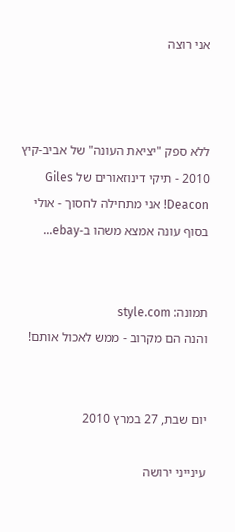אני רוצה



ללא ספק "יציאת העונה" של אביב-קיץ 2010 - תיקי דינוזאורים של Giles Deacon! אני מתחילה לחסוך - אולי בסוף עונה אמצא משהו ב-ebay...


תמונה: style.com
והנה הם מקרוב - ממש לאכול אותם!


יום שבת, 27 במרץ 2010

עינייני ירושה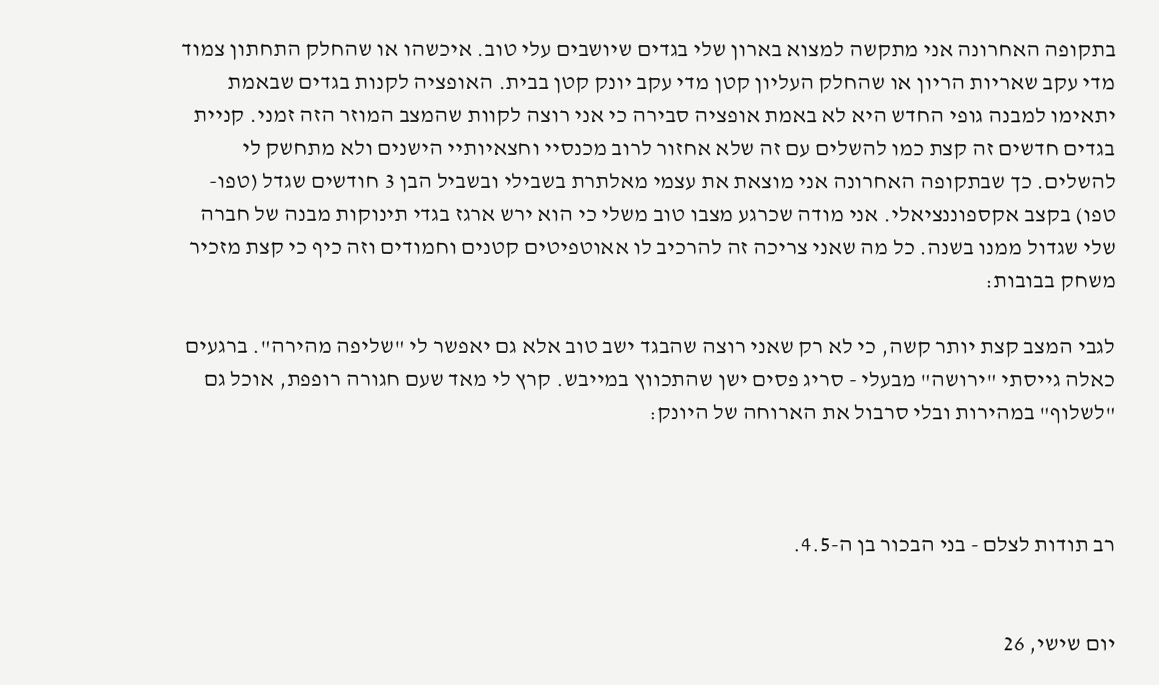בתקופה האחרונה אני מתקשה למצוא בארון שלי בגדים שיושבים עלי טוב. איכשהו או שהחלק התחתון צמוד מדי עקב שאריות הריון או שהחלק העליון קטן מדי עקב יונק קטן בבית. האופציה לקנות בגדים שבאמת יתאימו למבנה גופי החדש היא לא באמת אופציה סבירה כי אני רוצה לקוות שהמצב המוזר הזה זמני. קניית בגדים חדשים זה קצת כמו להשלים עם זה שלא אחזור לרוב מכנסיי וחצאיותיי הישנים ולא מתחשק לי להשלים. כך שבתקופה האחרונה אני מוצאת את עצמי מאלתרת בשבילי ובשביל הבן 3 חודשים שגדל (טפו-טפו) בקצב אקספוננציאלי. אני מודה שכרגע מצבו טוב משלי כי הוא ירש ארגז בגדי תינוקות מבנה של חברה שלי שגדול ממנו בשנה. כל מה שאני צריכה זה להרכיב לו אאוטפיטים קטנים וחמודים וזה כיף כי קצת מזכיר משחק בבובות:

לגבי המצב קצת יותר קשה, כי לא רק שאני רוצה שהבגד ישב טוב אלא גם יאפשר לי "שליפה מהירה". ברגעים כאלה גייסתי "ירושה" מבעלי - סריג פסים ישן שהתכווץ במייבש. קרץ לי מאד שעם חגורה רופפת, אוכל גם "לשלוף" במהירות ובלי סרבול את הארוחה של היונק:



רב תודות לצלם - בני הבכור בן ה-4.5.


יום שישי, 26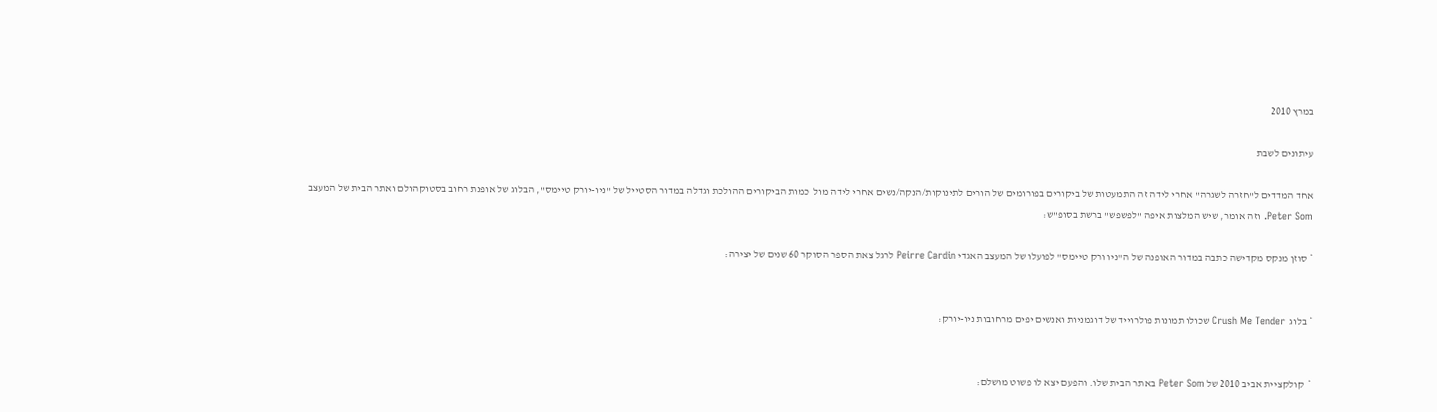במרץ 2010

עיתונים לשבת

אחד המדדים ל"חזרה לשגרה" אחרי לידה זה התמעטות של ביקורים בפורומים של הורים לתינוקות/הנקה/נשים אחרי לידה מול  כמות הביקורים ההולכת וגדלה במדור הסטייל של "ניו-יורק טיימס", הבלוג של אופנת רחוב בסטוקהולם ואתר הבית של המעצב Peter Som. וזה אומר, שיש המלצות איפה "לפשפש" ברשת בסופ"ש:

* סוזן מנקס מקדישה כתבה במדור האופנה של ה"ניו ורק טיימס" לפועלו של המעצב האגדי Peirre Cardin לרגל צאת הספר הסוקר 60 שנים של יצירה:


* בלוג  Crush Me Tender שכולו תמונות פולרוייד של דוגמניות ואנשים יפים מרחובות ניו-יורק:


*  קולקציית אביב 2010 של Peter Som באתר הבית שלו. והפעם יצא לו פשוט מושלם: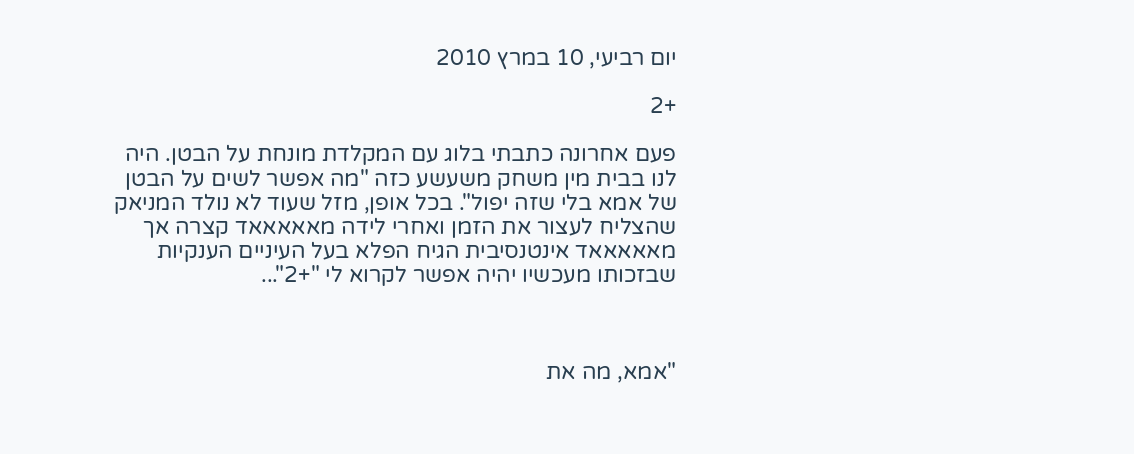יום רביעי, 10 במרץ 2010

+2

פעם אחרונה כתבתי בלוג עם המקלדת מונחת על הבטן. היה לנו בבית מין משחק משעשע כזה "מה אפשר לשים על הבטן של אמא בלי שזה יפול". בכל אופן, מזל שעוד לא נולד המניאק שהצליח לעצור את הזמן ואחרי לידה מאאאאאד קצרה אך מאאאאאד אינטנסיבית הגיח הפלא בעל העיניים הענקיות שבזכותו מעכשיו יהיה אפשר לקרוא לי "+2"...



"אמא, מה את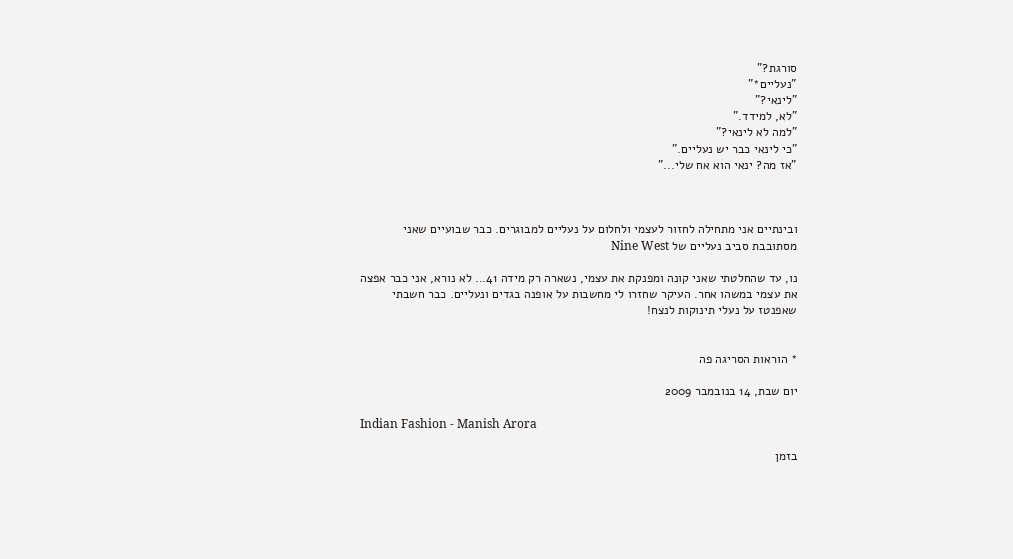סורגת?"
"נעליים*"
"לינאי?"
"לא, למידד."
"למה לא לינאי?"
"כי לינאי כבר יש נעליים."
"אז מה? ינאי הוא אח שלי..."



ובינתיים אני מתחילה לחזור לעצמי ולחלום על נעליים למבוגרים. כבר שבועיים שאני מסתובבת סביב נעליים של Nine West

נו, עד שהחלטתי שאני קונה ומפנקת את עצמי, נשארה רק מידה 41... לא נורא, אני כבר אפצה את עצמי במשהו אחר. העיקר שחזרו לי מחשבות על אופנה בגדים ונעליים. כבר חשבתי שאפנטז על נעלי תינוקות לנצח!


* הוראות הסריגה פה

יום שבת, 14 בנובמבר 2009

Indian Fashion - Manish Arora

בזמן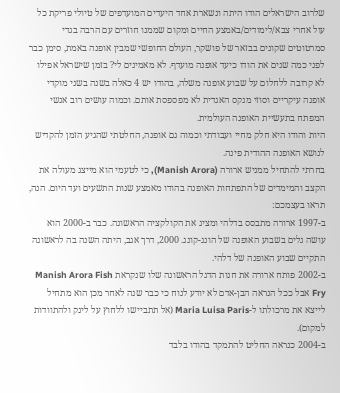שלרוב הישראלים הודו היתה ונשארת אחד היעדים המועדפים של טיולי פריקת כל עול אחרי צבא/לימודים/באמצע החיים ומקום שממנו חוזרים עם הרבה בגדי סמרטוטים שקונים בבזאר של פושקר, העולם החופשי שמבין אופנה באמת, סימן כבר לפני כמה שנים את הודו כיעד אופנה מועדף. לא מאמינים לי? בזמן שישראל אפילו לא קרובה ללחלום על שבוע אופנה משלה, בהודו יש 4 כאלה בשנה בשני מוקדי אופנה עיקריים וסוזי מנקס האגדית לא מפספסת אותם. וכמוה עושים רוב אנשי המפתח בתעשיית האופנה העולמית.
היות והודו היא חלק מחיי ועבודתי וכמוה גם אופנה, החלטתי שהגיע הזמן להקדיש לנושא האופנה ההודית פינה.
בחרתי להתחיל ממניש ארורה (Manish Arora), כי לטעמי הוא מייצג מעולה את הקצב והמימדים של התפתחות האופנה בהודו מאמצע שנות התשעים ועד היום. הנה, תראו בעצמכם:
ב-1997 ארורה מתבסס בדלהי ומציג את הקולקציה הראשונה. כבר ב-2000 הוא עושה גלים בשבוע האופנה של הונג-קונג. 2000, דרך אגב, היתה השנה בה לראשונה התקיים שבוע האופנה של דלהי.
ב-2002 פותח ארורה את חנות הדגל הראשונה שלו שנקראת Manish Arora Fish Fry אבל ככל הנראה הבן-אדם לא יודע לנוח כי כבר שנה לאחר מכן הוא מתחיל לייצא את מרכולתו ל-Maria Luisa Paris (אל תתביישו ללחוץ על לינק ולהתוודות למקום).
ב-2004 כנראה החליט להתמקד בהודו בלבד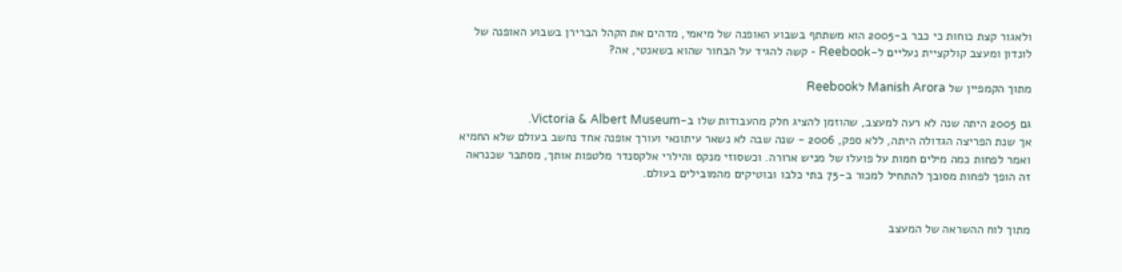ולאגור קצת כוחות כי כבר ב-2005 הוא משתתף בשבוע האופנה של מיאמי, מדהים את הקהל הברירן בשבוע האופנה של לונדון ומעצב קולקציית נעליים ל-Reebook - קשה להגיד על הבחור שהוא בשאנטי, אה?

מתוך הקמפיין של Manish Arora לReebook

גם 2005 היתה שנה לא רעה למעצב, שהוזמן להציג חלק מהעבודות שלו ב-Victoria & Albert Museum.
אך שנת הפריצה הגדולה היתה, ללא ספק, 2006 - שנה שבה לא נשאר עיתונאי ועורך אופנה אחד נחשב בעולם שלא החמיא ואמר לפחות כמה מילים חמות על פועלו של מניש ארורה. וכשסוזי מנקס והילרי אלקסנדר מלטפות אותך, מסתבר שכנראה זה הופך לפחות מסובך להתחיל למכור ב-75 בתי כלבו ובוטיקים מהמובילים בעולם.


מתוך לוח ההשראה של המעצב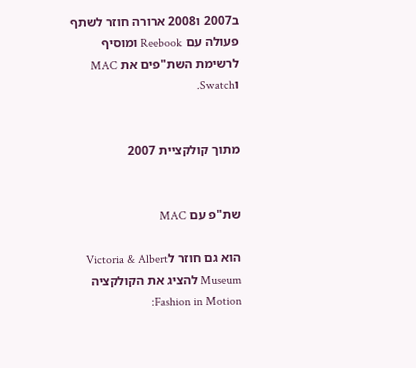ב2007 ו2008 ארורה חוזר לשתף פעולה עם Reebook ומוסיף לרשימת השת"פים את MAC וSwatch.


מתוך קולקציית 2007


שת"פ עם MAC

הוא גם חוזר לVictoria & Albert Museum להציג את הקולקציה Fashion in Motion: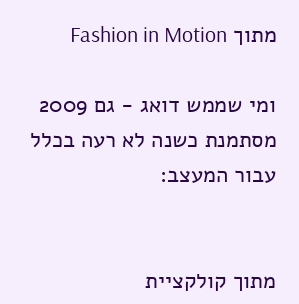מתוך Fashion in Motion

ומי שממש דואג - גם 2009 מסתמנת כשנה לא רעה בכלל עבור המעצב:


מתוך קולקציית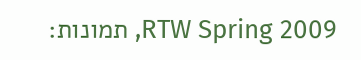RTW Spring 2009, תמונות: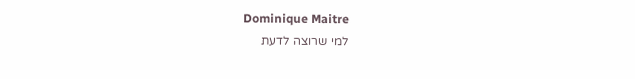Dominique Maitre
למי שרוצה לדעת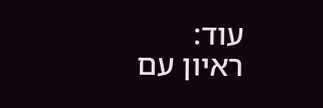עוד:
ראיון עם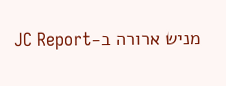מניש ארורה ב-JC Report